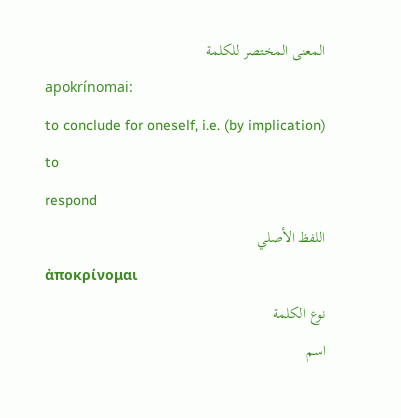المعنى المختصر للكلمة
apokrínomai:
to conclude for oneself, i.e. (by implication) to
respond
اللفظ الأصلي
ἀποκρίνομαι
نوع الكلمة
اسم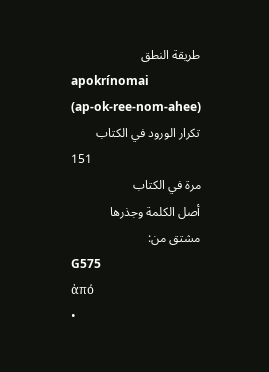طريقة النطق
apokrínomai
(ap-ok-ree-nom-ahee)
تكرار الورود في الكتاب
151
مرة في الكتاب
أصل الكلمة وجذرها
مشتق من:
G575
ἀπό
•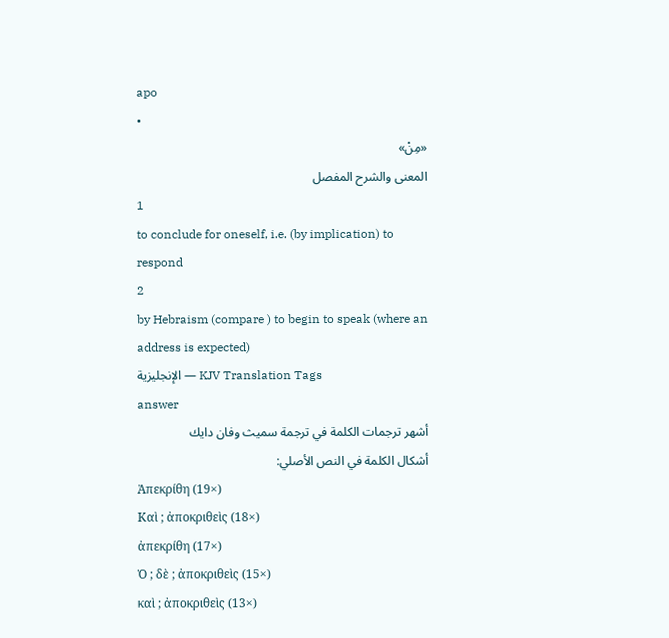apo
•
«مِنْ»
المعنى والشرح المفصل
1
to conclude for oneself, i.e. (by implication) to
respond
2
by Hebraism (compare ) to begin to speak (where an
address is expected)
الإنجليزية — KJV Translation Tags
answer
أشهر ترجمات الكلمة في ترجمة سميث وفان دايك
أشكال الكلمة في النص الأصلي:
Ἀπεκρίθη (19×)
Καὶ ; ἀποκριθεὶς (18×)
ἀπεκρίθη (17×)
Ὁ ; δὲ ; ἀποκριθεὶς (15×)
καὶ ; ἀποκριθεὶς (13×)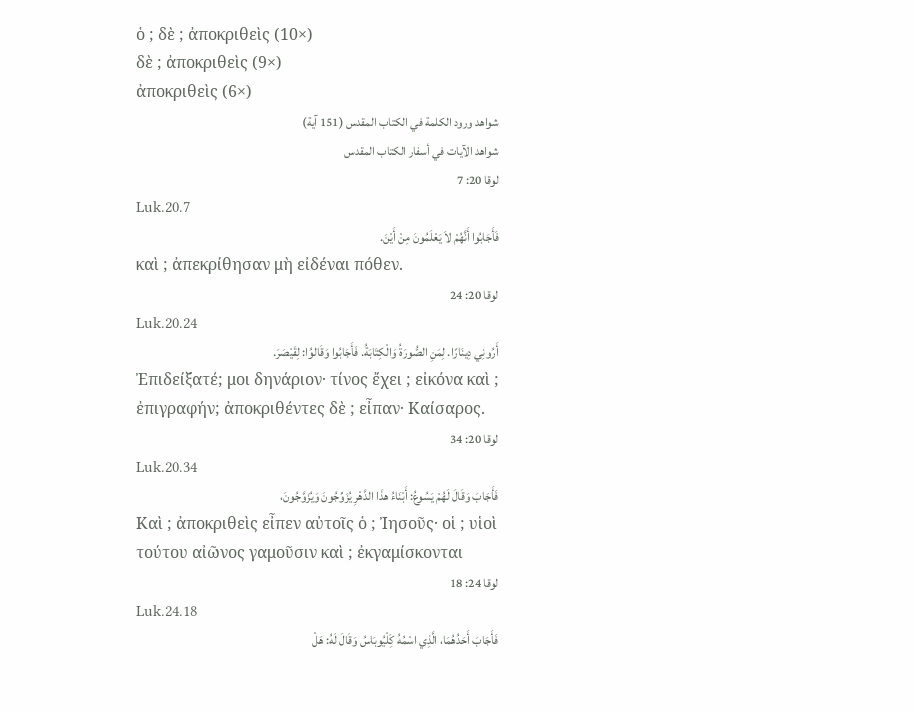ὁ ; δὲ ; ἀποκριθεὶς (10×)
δὲ ; ἀποκριθεὶς (9×)
ἀποκριθεὶς (6×)
شواهد ورود الكلمة في الكتاب المقدس (151 آية)
شواهد الآيات في أسفار الكتاب المقدس
لوقا 20: 7
Luk.20.7
فَأَجَابُوا أَنَّهُمْ لاَ يَعْلَمُونَ مِنْ أَيْنَ.
καὶ ; ἀπεκρίθησαν μὴ εἰδέναι πόθεν.
لوقا 20: 24
Luk.20.24
أَرُونِي دِينَارًا. لِمَنِ الصُّورَةُ وَالْكِتَابَةُ. فَأَجَابُوا وَقَالوُا: لِقَيْصَرَ.
Ἐπιδείξατέ; μοι δηνάριον· τίνος ἔχει ; εἰκόνα καὶ ; ἐπιγραφήν; ἀποκριθέντες δὲ ; εἶπαν· Καίσαρος.
لوقا 20: 34
Luk.20.34
فَأَجَابَ وَقَالَ لَهُمْ يَسُوعُ: أَبْنَاءُ هذَا الدَّهْرِ يُزَوِّجُونَ وَيُزَوَّجُونَ،
Καὶ ; ἀποκριθεὶς εἶπεν αὐτοῖς ὁ ; Ἰησοῦς· οἱ ; υἱοὶ τούτου αἰῶνος γαμοῦσιν καὶ ; ἐκγαμίσκονται
لوقا 24: 18
Luk.24.18
فَأَجَابَ أَحَدُهُمَا، الَّذِي اسْمُهُ كَِلْيُوبَاسُ وَقَالَ لَهُ: هَلْ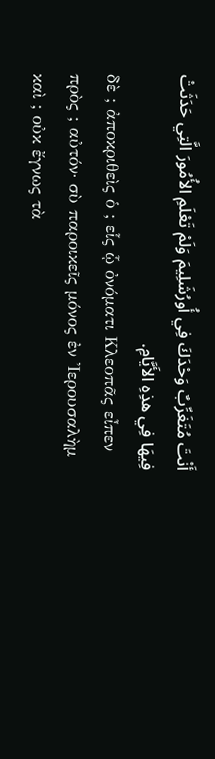أَنْتَ مُتَغَرِّبٌ وَحْدَكَ فِي أُورُشَلِيمَ وَلَمْ تَعْلَمِ الأُمُورَ الَّتِي حَدَثَتْ فِيهَا فِي هذِهِ الأَيَّامِ.
δὲ ; ἀποκριθεὶς ὁ ; εἷς ᾧ ὀνόματι Κλεοπᾶς εἶπεν πρὸς ; αὐτόν· σὺ παροικεῖς μόνος ἐν Ἰερουσαλὴμ καὶ ; οὐκ ἔγνως τὰ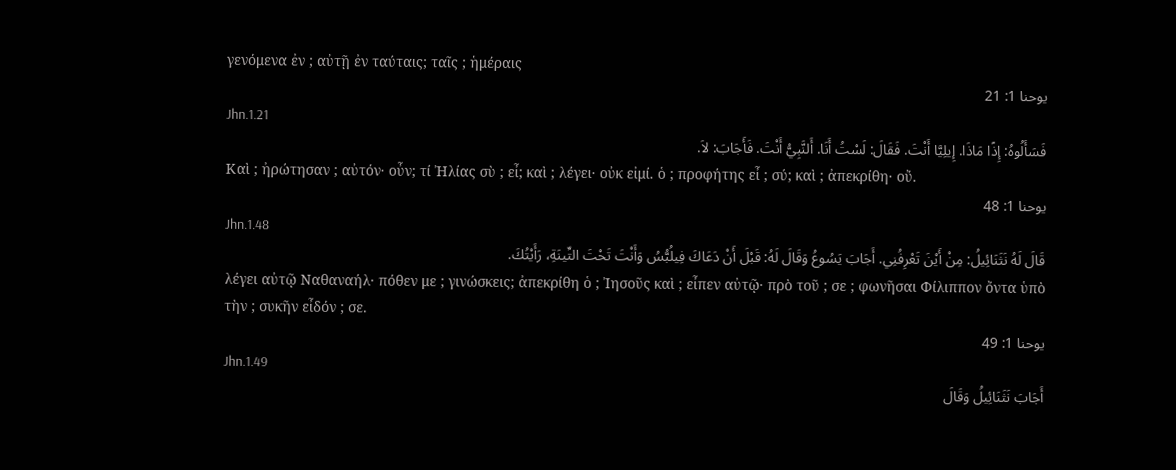γενόμενα ἐν ; αὐτῇ ἐν ταύταις; ταῖς ; ἡμέραις
يوحنا 1: 21
Jhn.1.21
فَسَأَلُوهُ: إِذًا مَاذَا. إِيلِيَّا أَنْتَ. فَقَالَ: لَسْتُ أَنَا. أَلنَّبِيُّ أَنْتَ. فَأَجَابَ: لاَ.
Καὶ ; ἠρώτησαν ; αὐτόν· οὖν; τί Ἠλίας σὺ ; εἶ; καὶ ; λέγει· οὐκ εἰμί. ὁ ; προφήτης εἶ ; σύ; καὶ ; ἀπεκρίθη· οὔ.
يوحنا 1: 48
Jhn.1.48
قَالَ لَهُ نَثَنَائِيلُ: مِنْ أَيْنَ تَعْرِفُنِي. أَجَابَ يَسُوعُ وَقَالَ لَهُ: قَبْلَ أَنْ دَعَاكَ فِيلُبُّسُ وَأَنْتَ تَحْتَ التِّينَةِ، رَأَيْتُكَ.
λέγει αὐτῷ Ναθαναήλ· πόθεν με ; γινώσκεις; ἀπεκρίθη ὁ ; Ἰησοῦς καὶ ; εἶπεν αὐτῷ· πρὸ τοῦ ; σε ; φωνῆσαι Φίλιππον ὄντα ὑπὸ τὴν ; συκῆν εἶδόν ; σε.
يوحنا 1: 49
Jhn.1.49
أَجَابَ نَثَنَائِيلُ وَقَالَ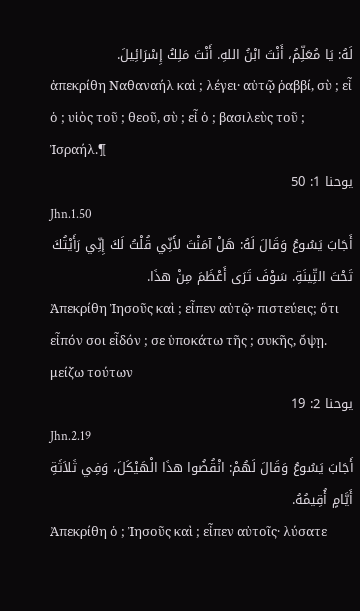لَهُ: يَا مُعَلِّمُ، أَنْتَ ابْنُ اللهِ. أَنْتَ مَلِكُ إِسْرَائِيلَ.
ἀπεκρίθη Ναθαναήλ καὶ ; λέγει· αὐτῷ ῥαββί, σὺ ; εἶ ὁ ; υἱὸς τοῦ ; θεοῦ, σὺ ; εἶ ὁ ; βασιλεὺς τοῦ ; Ἰσραήλ.¶
يوحنا 1: 50
Jhn.1.50
أَجَابَ يَسُوعُ وَقَالَ لَهُ: هَلْ آمَنْتَ لأَنِّي قُلْتُ لَكَ إِنِّي رَأَيْتُكَ تَحْتَ التِّينَةِ. سَوْفَ تَرَى أَعْظَمَ مِنْ هذَا.
Ἀπεκρίθη Ἰησοῦς καὶ ; εἶπεν αὐτῷ· πιστεύεις; ὅτι εἶπόν σοι εἶδόν ; σε ὑποκάτω τῆς ; συκῆς, ὄψῃ. μείζω τούτων
يوحنا 2: 19
Jhn.2.19
أَجَابَ يَسُوعُ وَقَالَ لَهُمْ: انْقُضُوا هذَا الْهَيْكَلَ، وَفِي ثَلاَثَةِ أَيَّامٍ أُقِيمُهُ.
Ἀπεκρίθη ὁ ; Ἰησοῦς καὶ ; εἶπεν αὐτοῖς· λύσατε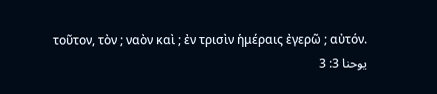τοῦτον, τὸν ; ναὸν καὶ ; ἐν τρισὶν ἡμέραις ἐγερῶ ; αὐτόν.
يوحنا 3: 3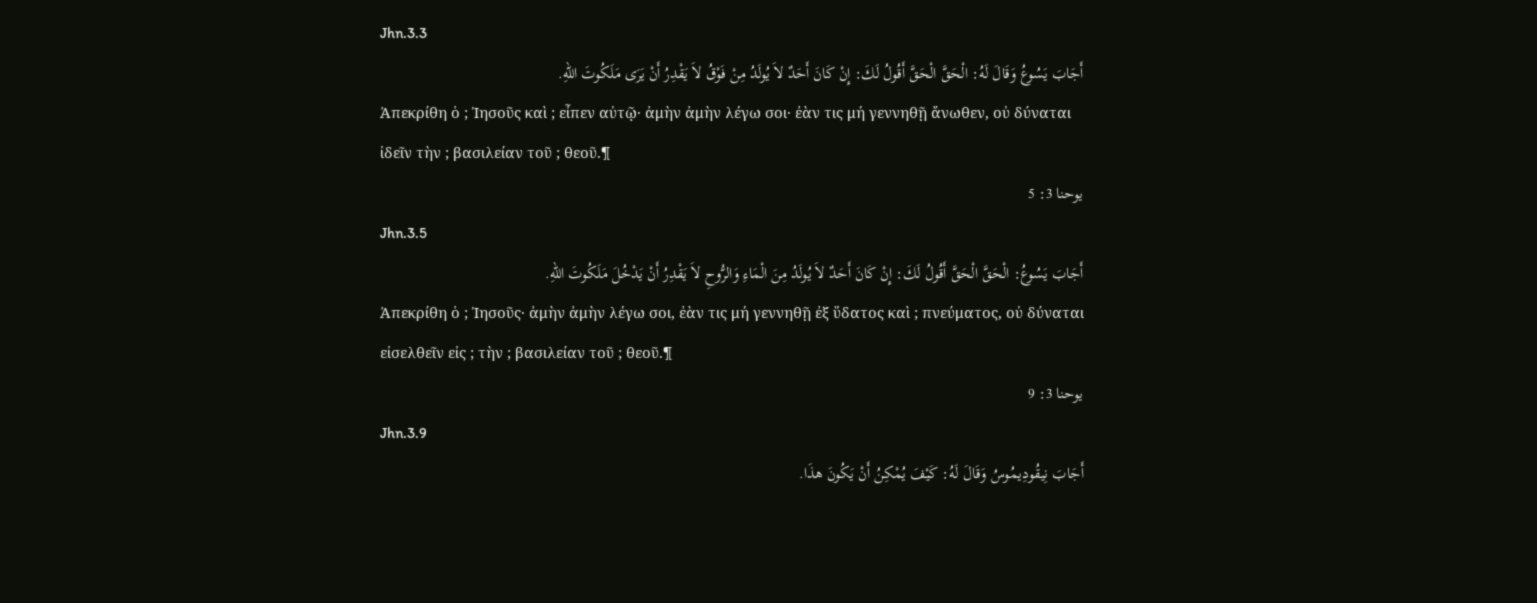Jhn.3.3
أَجَابَ يَسُوعُ وَقَالَ لَهُ: الْحَقَّ الْحَقَّ أَقُولُ لَكَ: إِنْ كَانَ أَحَدٌ لاَ يُولَدُ مِنْ فَوْقُ لاَ يَقْدِرُ أَنْ يَرَى مَلَكُوتَ اللهِ.
Ἀπεκρίθη ὁ ; Ἰησοῦς καὶ ; εἶπεν αὐτῷ· ἀμὴν ἀμὴν λέγω σοι· ἐὰν τις μή γεννηθῇ ἄνωθεν, οὐ δύναται ἰδεῖν τὴν ; βασιλείαν τοῦ ; θεοῦ.¶
يوحنا 3: 5
Jhn.3.5
أَجَابَ يَسُوعُ: الْحَقَّ الْحَقَّ أَقُولُ لَكَ: إِنْ كَانَ أَحَدٌ لاَ يُولَدُ مِنَ الْمَاءِ وَالرُّوحِ لاَ يَقْدِرُ أَنْ يَدْخُلَ مَلَكُوتَ اللهِ.
Ἀπεκρίθη ὁ ; Ἰησοῦς· ἀμὴν ἀμὴν λέγω σοι, ἐὰν τις μή γεννηθῇ ἐξ ὕδατος καὶ ; πνεύματος, οὐ δύναται εἰσελθεῖν εἰς ; τὴν ; βασιλείαν τοῦ ; θεοῦ.¶
يوحنا 3: 9
Jhn.3.9
أَجَابَ نِيقُودِيمُوسُ وَقَالَ لَهُ: كَيْفَ يُمْكِنُ أَنْ يَكُونَ هذَا.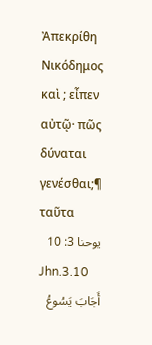Ἀπεκρίθη Νικόδημος καὶ ; εἶπεν αὐτῷ· πῶς δύναται γενέσθαι;¶ ταῦτα
يوحنا 3: 10
Jhn.3.10
أَجَابَ يَسُوعُ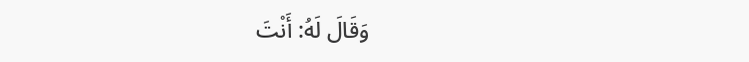وَقَالَ لَهُ: أَنْتَ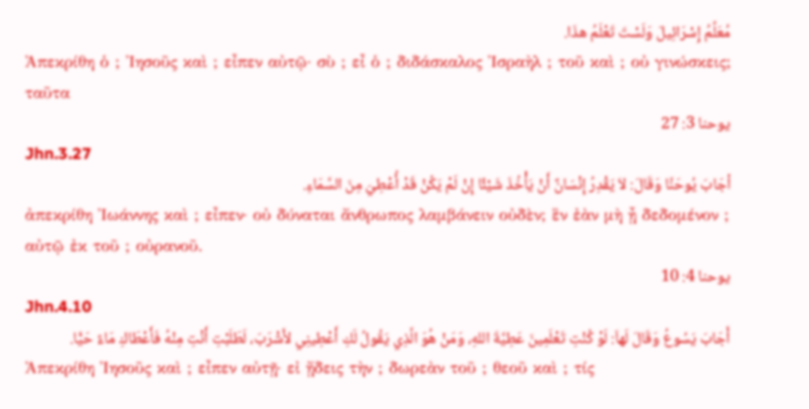مُعَلِّمُ إِسْرَائِيلَ وَلَسْتَ تَعْلَمُ هذَا.
Ἀπεκρίθη ὁ ; Ἰησοῦς καὶ ; εἶπεν αὐτῷ· σὺ ; εἶ ὁ ; διδάσκαλος Ἰσραὴλ ; τοῦ καὶ ; οὐ γινώσκεις; ταῦτα
يوحنا 3: 27
Jhn.3.27
أجَابَ يُوحَنَّا وَقَالَ: لاَ يَقْدِرُ إِنْسَانٌ أَنْ يَأْخُذَ شَيْئًا إِنْ لَمْ يَكُنْ قَدْ أُعْطِيَ مِنَ السَّمَاءِ.
ἀπεκρίθη Ἰωάννης καὶ ; εἶπεν· οὐ δύναται ἄνθρωπος λαμβάνειν οὐδὲν; ἓν ἐὰν μὴ ᾖ δεδομένον ; αὐτῷ ἐκ τοῦ ; οὐρανοῦ.
يوحنا 4: 10
Jhn.4.10
أَجَابَ يَسُوعُ وَقَالَ لَهاَ: لَوْ كُنْتِ تَعْلَمِينَ عَطِيَّةَ اللهِ، وَمَنْ هُوَ الَّذِي يَقُولُ لَكِ أَعْطِينِي لأَشْرَبَ، لَطَلَبْتِ أَنْتِ مِنْهُ فَأَعْطَاكِ مَاءً حَيًّا.
Ἀπεκρίθη Ἰησοῦς καὶ ; εἶπεν αὐτῇ· εἰ ᾔδεις τὴν ; δωρεὰν τοῦ ; θεοῦ καὶ ; τίς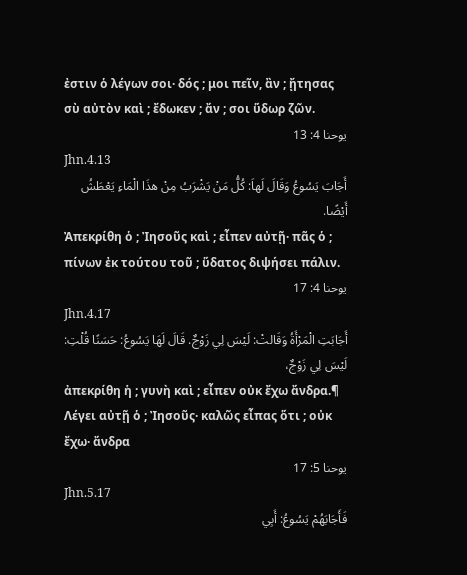ἐστιν ὁ λέγων σοι· δός ; μοι πεῖν, ἂν ; ᾔτησας σὺ αὐτὸν καὶ ; ἔδωκεν ; ἄν ; σοι ὕδωρ ζῶν.
يوحنا 4: 13
Jhn.4.13
أَجَابَ يَسُوعُ وَقَالَ لَهاَ: كُلُّ مَنْ يَشْرَبُ مِنْ هذَا الْمَاءِ يَعْطَشُ أَيْضًا.
Ἀπεκρίθη ὁ ; Ἰησοῦς καὶ ; εἶπεν αὐτῇ· πᾶς ὁ ; πίνων ἐκ τούτου τοῦ ; ὕδατος διψήσει πάλιν.
يوحنا 4: 17
Jhn.4.17
أَجَابَتِ الْمَرْأَةُ وَقَالتْ: لَيْسَ لِي زَوْجٌ. قَالَ لَهَا يَسُوعُ: حَسَنًا قُلْتِ: لَيْسَ لِي زَوْجٌ،
ἀπεκρίθη ἡ ; γυνὴ καὶ ; εἶπεν οὐκ ἔχω ἄνδρα.¶ Λέγει αὐτῇ ὁ ; Ἰησοῦς· καλῶς εἶπας ὅτι ; οὐκ ἔχω· ἄνδρα
يوحنا 5: 17
Jhn.5.17
فَأَجَابَهُمْ يَسُوعُ: أَبِي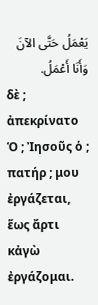يَعْمَلُ حَتَّى الآنَ وَأَنَا أَعْمَلُ.
δὲ ; ἀπεκρίνατο Ὁ ; Ἰησοῦς ὁ ; πατήρ ; μου ἐργάζεται, ἕως ἄρτι κἀγὼ ἐργάζομαι.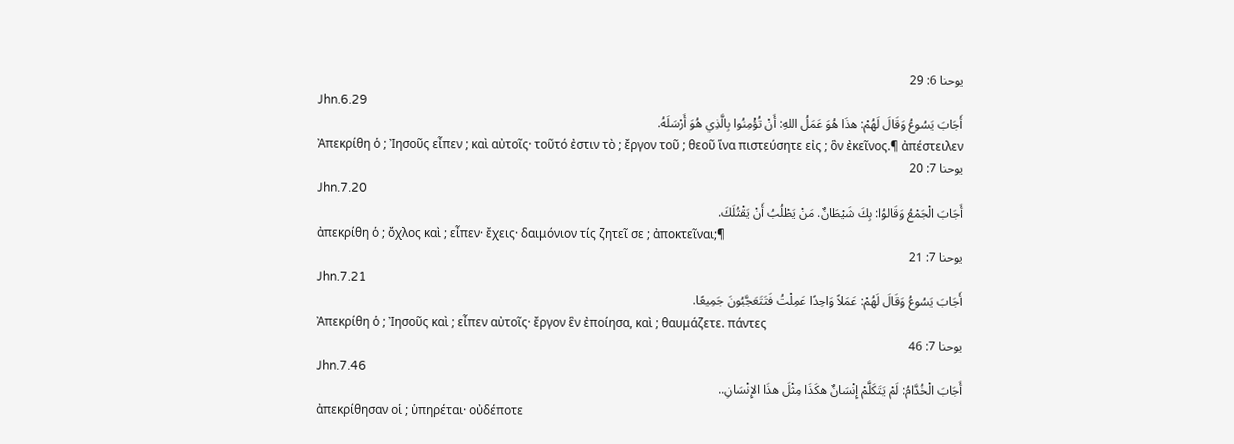يوحنا 6: 29
Jhn.6.29
أَجَابَ يَسُوعُ وَقَالَ لَهُمْ: هذَا هُوَ عَمَلُ اللهِ: أَنْ تُؤْمِنُوا بِالَّذِي هُوَ أَرْسَلَهُ.
Ἀπεκρίθη ὁ ; Ἰησοῦς εἶπεν ; καὶ αὐτοῖς· τοῦτό ἐστιν τὸ ; ἔργον τοῦ ; θεοῦ ἵνα πιστεύσητε εἰς ; ὃν ἐκεῖνος.¶ ἀπέστειλεν
يوحنا 7: 20
Jhn.7.20
أَجَابَ الْجَمْعُ وَقَالوُا: بِكَ شَيْطَانٌ. مَنْ يَطْلُبُ أَنْ يَقْتُلَكَ.
ἀπεκρίθη ὁ ; ὄχλος καὶ ; εἶπεν· ἔχεις· δαιμόνιον τίς ζητεῖ σε ; ἀποκτεῖναι;¶
يوحنا 7: 21
Jhn.7.21
أَجَابَ يَسُوعُ وَقَالَ لَهُمْ: عَمَلاً وَاحِدًا عَمِلْتُ فَتَتَعَجَّبُونَ جَمِيعًا.
Ἀπεκρίθη ὁ ; Ἰησοῦς καὶ ; εἶπεν αὐτοῖς· ἔργον ἓν ἐποίησα, καὶ ; θαυμάζετε. πάντες
يوحنا 7: 46
Jhn.7.46
أَجَابَ الْخُدَّامُ: لَمْ يَتَكَلَّمْ إِنْسَانٌ هكَذَا مِثْلَ هذَا الإِنْسَانِ..
ἀπεκρίθησαν οἱ ; ὑπηρέται· οὐδέποτε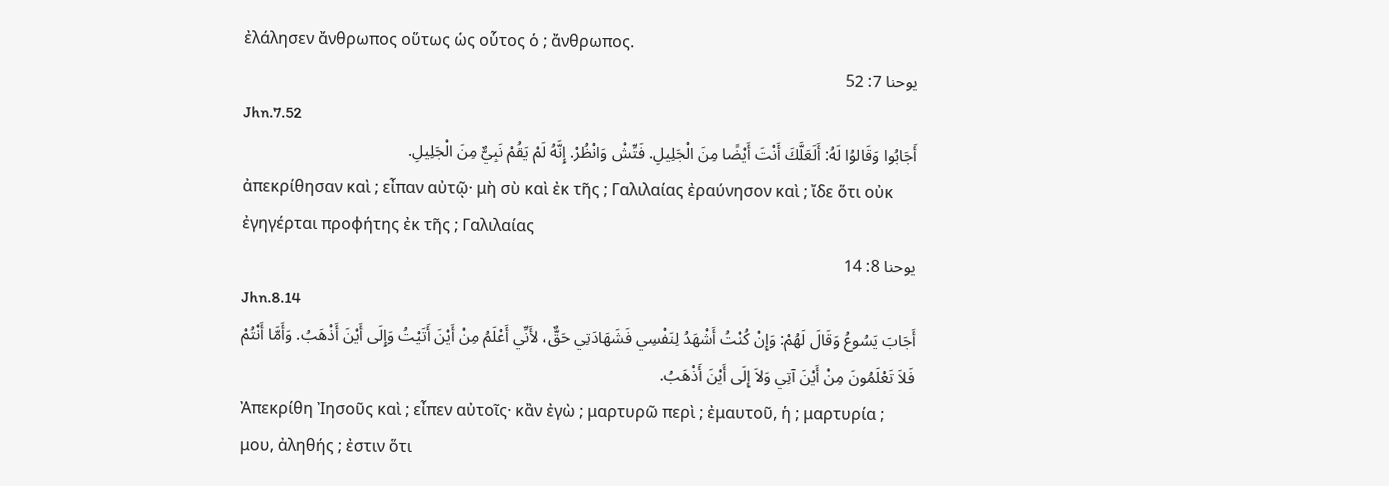ἐλάλησεν ἄνθρωπος οὕτως ὡς οὗτος ὁ ; ἄνθρωπος.
يوحنا 7: 52
Jhn.7.52
أَجَابُوا وَقَالوُا لَهُ: أَلَعَلَّكَ أَنْتَ أَيْضًا مِنَ الْجَلِيلِ. فَتِّشْ وَانْظُرْ. إِنَّهُ لَمْ يَقُمْ نَبِيٌّ مِنَ الْجَلِيلِ.
ἀπεκρίθησαν καὶ ; εἶπαν αὐτῷ· μὴ σὺ καὶ ἐκ τῆς ; Γαλιλαίας ἐραύνησον καὶ ; ἴδε ὅτι οὐκ ἐγηγέρται προφήτης ἐκ τῆς ; Γαλιλαίας
يوحنا 8: 14
Jhn.8.14
أَجَابَ يَسُوعُ وَقَالَ لَهُمْ: وَإِنْ كُنْتُ أَشْهَدُ لِنَفْسِي فَشَهَادَتِي حَقٌّ، لأَنِّي أَعْلَمُ مِنْ أَيْنَ أَتَيْتُ وَإِلَى أَيْنَ أَذْهَبُ. وَأَمَّا أَنْتُمْ فَلاَ تَعْلَمُونَ مِنْ أَيْنَ آتِي وَلاَ إِلَى أَيْنَ أَذْهَبُ.
Ἀπεκρίθη Ἰησοῦς καὶ ; εἶπεν αὐτοῖς· κἂν ἐγὼ ; μαρτυρῶ περὶ ; ἐμαυτοῦ, ἡ ; μαρτυρία ; μου, ἀληθής ; ἐστιν ὅτι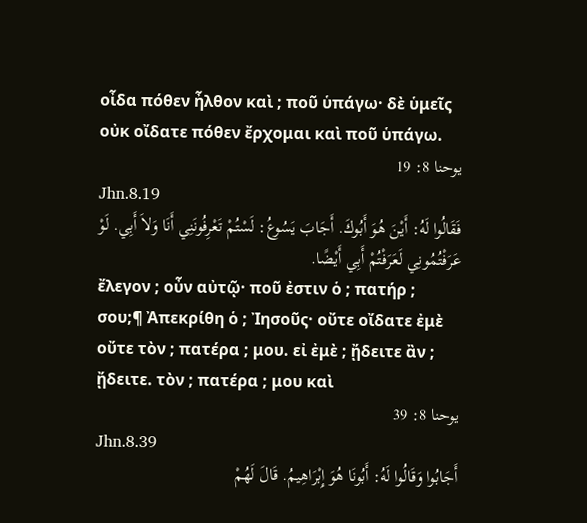οἶδα πόθεν ἦλθον καὶ ; ποῦ ὑπάγω· δὲ ὑμεῖς οὐκ οἴδατε πόθεν ἔρχομαι καὶ ποῦ ὑπάγω.
يوحنا 8: 19
Jhn.8.19
فَقَالُوا لَهُ: أَيْنَ هُوَ أَبُوكَ. أَجَابَ يَسُوعُ: لَسْتُمْ تَعْرِفُونَنِي أَنَا وَلاَ أَبِي. لَوْ عَرَفْتُمُونِي لَعَرَفْتُمْ أَبِي أَيْضًا.
ἔλεγον ; οὖν αὐτῷ· ποῦ ἐστιν ὁ ; πατήρ ; σου;¶ Ἀπεκρίθη ὁ ; Ἰησοῦς· οὔτε οἴδατε ἐμὲ οὔτε τὸν ; πατέρα ; μου. εἰ ἐμὲ ; ᾔδειτε ἂν ; ᾔδειτε. τὸν ; πατέρα ; μου καὶ
يوحنا 8: 39
Jhn.8.39
أَجَابُوا وَقَالُوا لَهُ: أَبُونَا هُوَ إِبْرَاهِيمُ. قَالَ لَهُمْ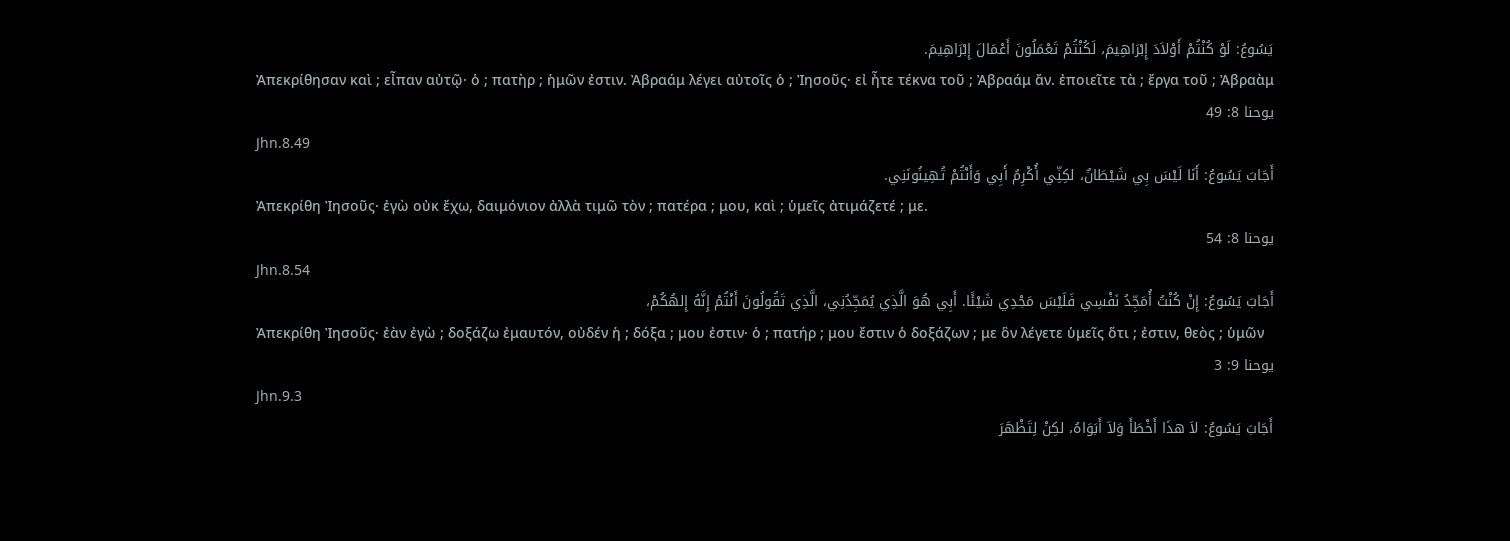يَسُوعُ: لَوْ كُنْتُمْ أَوْلاَدَ إِبْرَاهِيمَ، لَكُنْتُمْ تَعْمَلُونَ أَعْمَالَ إِبْرَاهِيمَ.
Ἀπεκρίθησαν καὶ ; εἶπαν αὐτῷ· ὁ ; πατὴρ ; ἡμῶν ἐστιν. Ἀβραάμ λέγει αὐτοῖς ὁ ; Ἰησοῦς· εἰ ἦτε τέκνα τοῦ ; Ἀβραάμ ἄν. ἐποιεῖτε τὰ ; ἔργα τοῦ ; Ἀβραὰμ
يوحنا 8: 49
Jhn.8.49
أَجَابَ يَسُوعُ: أَنَا لَيْسَ بِي شَيْطَانٌ، لكِنِّي أُكْرِمُ أَبِي وَأَنْتُمْ تُهِينُونَنِي.
Ἀπεκρίθη Ἰησοῦς· ἐγὼ οὐκ ἔχω, δαιμόνιον ἀλλὰ τιμῶ τὸν ; πατέρα ; μου, καὶ ; ὑμεῖς ἀτιμάζετέ ; με.
يوحنا 8: 54
Jhn.8.54
أَجَابَ يَسُوعُ: إِنْ كُنْتُ أُمَجِّدُ نَفْسِي فَلَيْسَ مَجْدِي شَيْئًا. أَبِي هُوَ الَّذِي يُمَجِّدُنِي، الَّذِي تَقُولُونَ أَنْتُمْ إِنَّهُ إِلهُكُمْ،
Ἀπεκρίθη Ἰησοῦς· ἐὰν ἐγὼ ; δοξάζω ἐμαυτόν, οὐδέν ἡ ; δόξα ; μου ἐστιν· ὁ ; πατήρ ; μου ἔστιν ὁ δοξάζων ; με ὃν λέγετε ὑμεῖς ὅτι ; ἐστιν, θεὸς ; ὑμῶν
يوحنا 9: 3
Jhn.9.3
أَجَابَ يَسُوعُ: لاَ هذَا أَخْطَأَ وَلاَ أَبَوَاهُ، لكِنْ لِتَظْهَرَ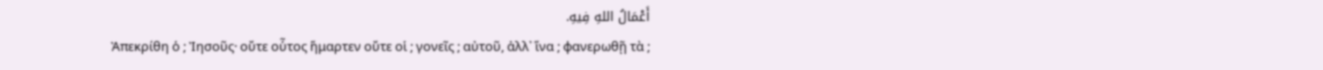أَعْمَالُ اللهِ فِيهِ.
Ἀπεκρίθη ὁ ; Ἰησοῦς· οὔτε οὗτος ἥμαρτεν οὔτε οἱ ; γονεῖς ; αὐτοῦ, ἀλλ᾽ ἵνα ; φανερωθῇ τὰ ;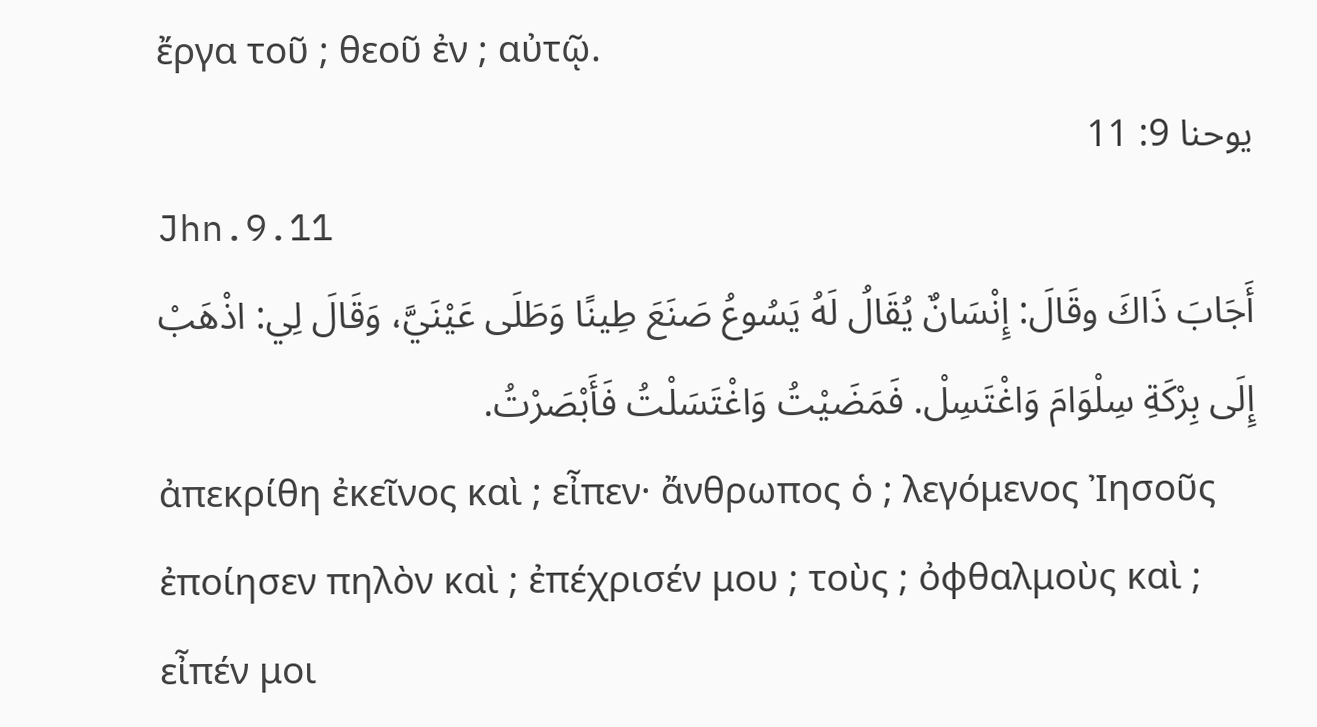ἔργα τοῦ ; θεοῦ ἐν ; αὐτῷ.
يوحنا 9: 11
Jhn.9.11
أَجَابَ ذَاكَ وقَالَ: إِنْسَانٌ يُقَالُ لَهُ يَسُوعُ صَنَعَ طِينًا وَطَلَى عَيْنَيَّ، وَقَالَ لِي: اذْهَبْ إِلَى بِرْكَةِ سِلْوَامَ وَاغْتَسِلْ. فَمَضَيْتُ وَاغْتَسَلْتُ فَأَبْصَرْتُ.
ἀπεκρίθη ἐκεῖνος καὶ ; εἶπεν· ἄνθρωπος ὁ ; λεγόμενος Ἰησοῦς ἐποίησεν πηλὸν καὶ ; ἐπέχρισέν μου ; τοὺς ; ὀφθαλμοὺς καὶ ; εἶπέν μοι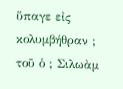ὕπαγε εἰς κολυμβήθραν ; τοῦ ὁ ; Σιλωὰμ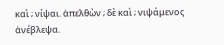καὶ ; νίψαι. ἀπελθὼν ; δὲ καὶ ; νιψάμενος ἀνέβλεψα.